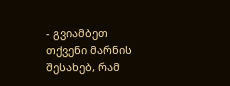- გვიამბეთ თქვენი მარნის შესახებ, რამ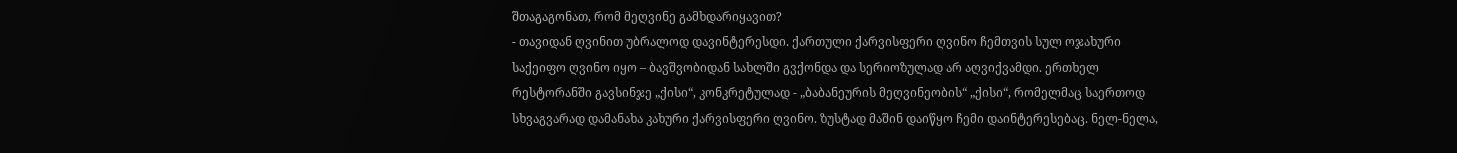შთაგაგონათ, რომ მეღვინე გამხდარიყავით?
- თავიდან ღვინით უბრალოდ დავინტერესდი. ქართული ქარვისფერი ღვინო ჩემთვის სულ ოჯახური საქეიფო ღვინო იყო – ბავშვობიდან სახლში გვქონდა და სერიოზულად არ აღვიქვამდი. ერთხელ რესტორანში გავსინჯე „ქისი“, კონკრეტულად - „ბაბანეურის მეღვინეობის“ „ქისი“, რომელმაც საერთოდ სხვაგვარად დამანახა კახური ქარვისფერი ღვინო. ზუსტად მაშინ დაიწყო ჩემი დაინტერესებაც. ნელ-ნელა,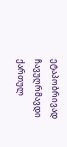ეტაპობრივად ჩავუღრმავდი ქართულ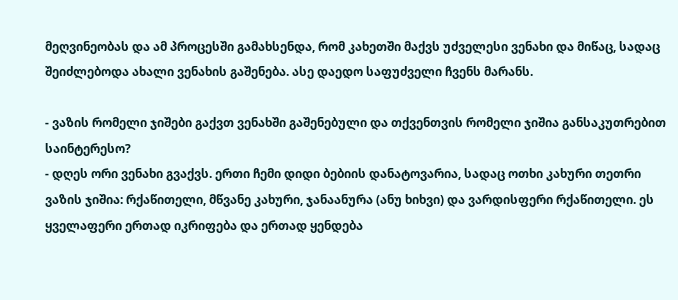მეღვინეობას და ამ პროცესში გამახსენდა, რომ კახეთში მაქვს უძველესი ვენახი და მიწაც, სადაც შეიძლებოდა ახალი ვენახის გაშენება. ასე დაედო საფუძველი ჩვენს მარანს.

- ვაზის რომელი ჯიშები გაქვთ ვენახში გაშენებული და თქვენთვის რომელი ჯიშია განსაკუთრებით საინტერესო?
- დღეს ორი ვენახი გვაქვს. ერთი ჩემი დიდი ბებიის დანატოვარია, სადაც ოთხი კახური თეთრი ვაზის ჯიშია: რქაწითელი, მწვანე კახური, ჯანაანურა (ანუ ხიხვი) და ვარდისფერი რქაწითელი. ეს ყველაფერი ერთად იკრიფება და ერთად ყენდება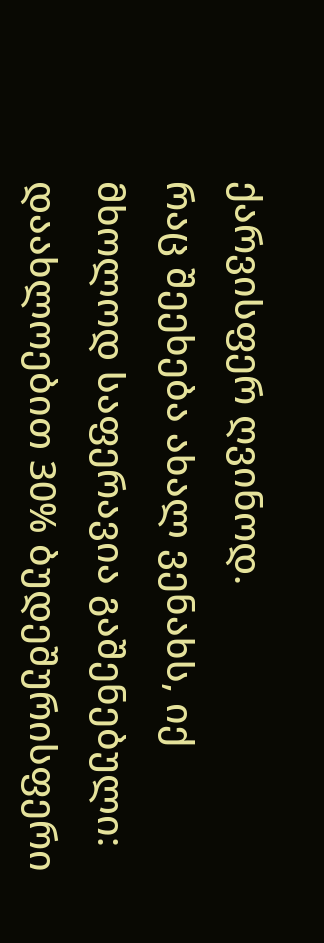ქარვისფერ ღვინოდ.
რაც შეეხება ახალ ვენახს, იქ მხოლოდ საფერავია გაშენებული: დაახლოებით 30% ბუდეშურისფერი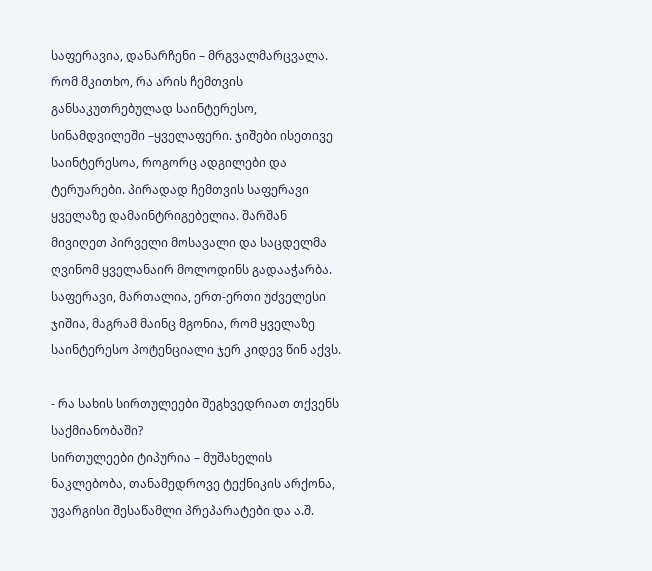საფერავია, დანარჩენი – მრგვალმარცვალა. რომ მკითხო, რა არის ჩემთვის განსაკუთრებულად საინტერესო, სინამდვილეში –ყველაფერი. ჯიშები ისეთივე საინტერესოა, როგორც ადგილები და ტერუარები. პირადად ჩემთვის საფერავი ყველაზე დამაინტრიგებელია. შარშან მივიღეთ პირველი მოსავალი და საცდელმა ღვინომ ყველანაირ მოლოდინს გადააჭარბა. საფერავი, მართალია, ერთ-ერთი უძველესი ჯიშია, მაგრამ მაინც მგონია, რომ ყველაზე საინტერესო პოტენციალი ჯერ კიდევ წინ აქვს.

- რა სახის სირთულეები შეგხვედრიათ თქვენს საქმიანობაში?
სირთულეები ტიპურია – მუშახელის ნაკლებობა, თანამედროვე ტექნიკის არქონა, უვარგისი შესაწამლი პრეპარატები და ა.შ.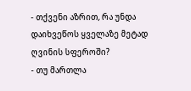- თქვენი აზრით, რა უნდა დაიხვეწოს ყველაზე მეტად ღვინის სფეროში?
- თუ მართლა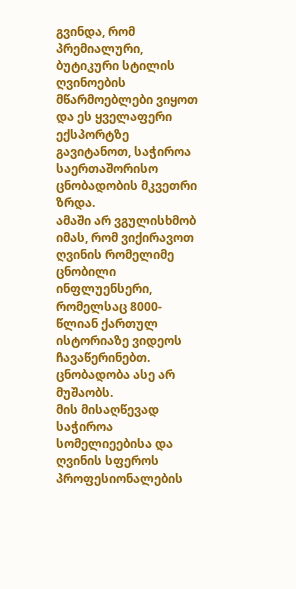გვინდა, რომ პრემიალური, ბუტიკური სტილის ღვინოების მწარმოებლები ვიყოთ და ეს ყველაფერი ექსპორტზე გავიტანოთ, საჭიროა საერთაშორისო ცნობადობის მკვეთრი ზრდა.
ამაში არ ვგულისხმობ იმას, რომ ვიქირავოთ ღვინის რომელიმე ცნობილი ინფლუენსერი, რომელსაც 8000-წლიან ქართულ ისტორიაზე ვიდეოს ჩავაწერინებთ. ცნობადობა ასე არ მუშაობს.
მის მისაღწევად საჭიროა სომელიეებისა და ღვინის სფეროს პროფესიონალების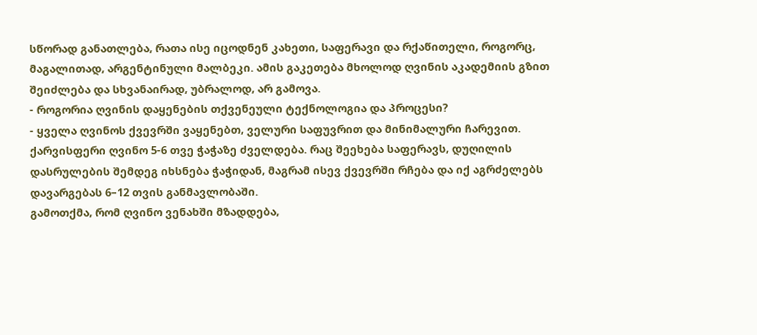სწორად განათლება, რათა ისე იცოდნენ კახეთი, საფერავი და რქაწითელი, როგორც, მაგალითად, არგენტინული მალბეკი. ამის გაკეთება მხოლოდ ღვინის აკადემიის გზით შეიძლება და სხვანაირად, უბრალოდ, არ გამოვა.
- როგორია ღვინის დაყენების თქვენეული ტექნოლოგია და პროცესი?
- ყველა ღვინოს ქვევრში ვაყენებთ, ველური საფუვრით და მინიმალური ჩარევით.
ქარვისფერი ღვინო 5-6 თვე ჭაჭაზე ძველდება. რაც შეეხება საფერავს, დუღილის დასრულების შემდეგ იხსნება ჭაჭიდან, მაგრამ ისევ ქვევრში რჩება და იქ აგრძელებს დავარგებას 6–12 თვის განმავლობაში.
გამოთქმა, რომ ღვინო ვენახში მზადდება,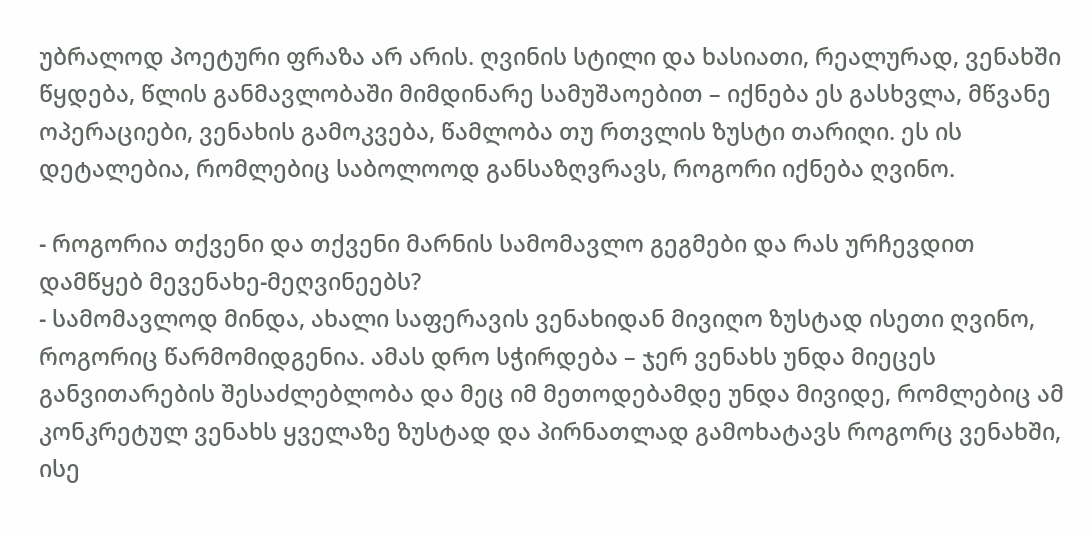უბრალოდ პოეტური ფრაზა არ არის. ღვინის სტილი და ხასიათი, რეალურად, ვენახში წყდება, წლის განმავლობაში მიმდინარე სამუშაოებით – იქნება ეს გასხვლა, მწვანე ოპერაციები, ვენახის გამოკვება, წამლობა თუ რთვლის ზუსტი თარიღი. ეს ის დეტალებია, რომლებიც საბოლოოდ განსაზღვრავს, როგორი იქნება ღვინო.

- როგორია თქვენი და თქვენი მარნის სამომავლო გეგმები და რას ურჩევდით დამწყებ მევენახე-მეღვინეებს?
- სამომავლოდ მინდა, ახალი საფერავის ვენახიდან მივიღო ზუსტად ისეთი ღვინო, როგორიც წარმომიდგენია. ამას დრო სჭირდება – ჯერ ვენახს უნდა მიეცეს განვითარების შესაძლებლობა და მეც იმ მეთოდებამდე უნდა მივიდე, რომლებიც ამ კონკრეტულ ვენახს ყველაზე ზუსტად და პირნათლად გამოხატავს როგორც ვენახში, ისე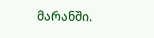მარანში.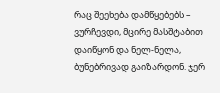რაც შეეხება დამწყებებს – ვურჩევდი, მცირე მასშტაბით დაიწყონ და ნელ-ნელა, ბუნებრივად გაიზარდონ. ჯერ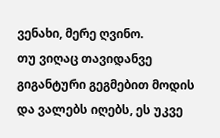ვენახი, მერე ღვინო.
თუ ვიღაც თავიდანვე გიგანტური გეგმებით მოდის და ვალებს იღებს, ეს უკვე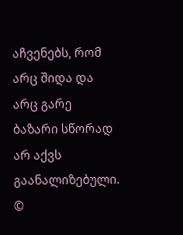აჩვენებს, რომ არც შიდა და არც გარე ბაზარი სწორად არ აქვს გაანალიზებული.
©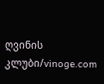ღვინის კლუბი/vinoge.com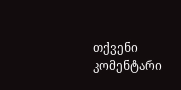თქვენი კომენტარი